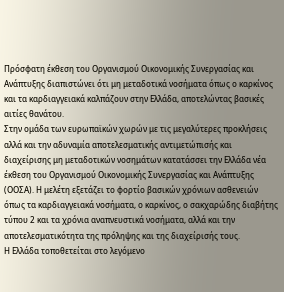Πρόσφατη έκθεση του Οργανισμού Οικονομικής Συνεργασίας και Ανάπτυξης διαπιστώνει ότι μη μεταδοτικά νοσήματα όπως ο καρκίνος και τα καρδιαγγειακά καλπάζουν στην Ελλάδα, αποτελώντας βασικές αιτίες θανάτου.
Στην ομάδα των ευρωπαϊκών χωρών με τις μεγαλύτερες προκλήσεις αλλά και την αδυναμία αποτελεσματικής αντιμετώπισής και διαχείρισης μη μεταδοτικών νοσημάτων κατατάσσει την Ελλάδα νέα έκθεση του Οργανισμού Οικονομικής Συνεργασίας και Ανάπτυξης (ΟΟΣΑ). Η μελέτη εξετάζει το φορτίο βασικών χρόνιων ασθενειών όπως τα καρδιαγγειακά νοσήματα, ο καρκίνος, ο σακχαρώδης διαβήτης τύπου 2 και τα χρόνια αναπνευστικά νοσήματα, αλλά και την αποτελεσματικότητα της πρόληψης και της διαχείρισής τους.
Η Ελλάδα τοποθετείται στο λεγόμενο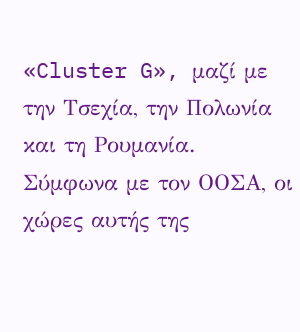«Cluster G», μαζί με την Τσεχία, την Πολωνία και τη Ρουμανία. Σύμφωνα με τον ΟΟΣΑ, οι χώρες αυτής της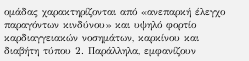ομάδας χαρακτηρίζονται από «ανεπαρκή έλεγχο παραγόντων κινδύνου» και υψηλό φορτίο καρδιαγγειακών νοσημάτων, καρκίνου και διαβήτη τύπου 2. Παράλληλα, εμφανίζουν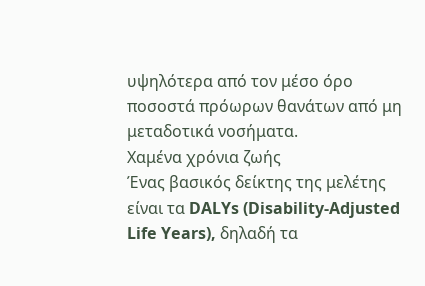υψηλότερα από τον μέσο όρο ποσοστά πρόωρων θανάτων από μη μεταδοτικά νοσήματα.
Χαμένα χρόνια ζωής
Ένας βασικός δείκτης της μελέτης είναι τα DALYs (Disability-Adjusted Life Years), δηλαδή τα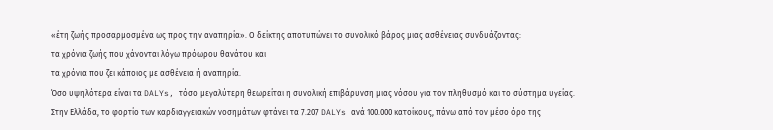«έτη ζωής προσαρμοσμένα ως προς την αναπηρία». Ο δείκτης αποτυπώνει το συνολικό βάρος μιας ασθένειας συνδυάζοντας:
τα χρόνια ζωής που χάνονται λόγω πρόωρου θανάτου και
τα χρόνια που ζει κάποιος με ασθένεια ή αναπηρία.
Όσο υψηλότερα είναι τα DALYs, τόσο μεγαλύτερη θεωρείται η συνολική επιβάρυνση μιας νόσου για τον πληθυσμό και το σύστημα υγείας.
Στην Ελλάδα, το φορτίο των καρδιαγγειακών νοσημάτων φτάνει τα 7.207 DALYs ανά 100.000 κατοίκους, πάνω από τον μέσο όρο της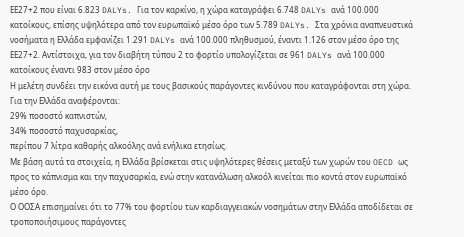ΕΕ27+2 που είναι 6.823 DALYs. Για τον καρκίνο, η χώρα καταγράφει 6.748 DALYs ανά 100.000 κατοίκους, επίσης υψηλότερα από τον ευρωπαϊκό μέσο όρο των 5.789 DALYs. Στα χρόνια αναπνευστικά νοσήματα η Ελλάδα εμφανίζει 1.291 DALYs ανά 100.000 πληθυσμού, έναντι 1.126 στον μέσο όρο της ΕΕ27+2. Αντίστοιχα, για τον διαβήτη τύπου 2 το φορτίο υπολογίζεται σε 961 DALYs ανά 100.000 κατοίκους έναντι 983 στον μέσο όρο
Η μελέτη συνδέει την εικόνα αυτή με τους βασικούς παράγοντες κινδύνου που καταγράφονται στη χώρα. Για την Ελλάδα αναφέρονται:
29% ποσοστό καπνιστών,
34% ποσοστό παχυσαρκίας,
περίπου 7 λίτρα καθαρής αλκοόλης ανά ενήλικα ετησίως.
Με βάση αυτά τα στοιχεία, η Ελλάδα βρίσκεται στις υψηλότερες θέσεις μεταξύ των χωρών του OECD ως προς το κάπνισμα και την παχυσαρκία, ενώ στην κατανάλωση αλκοόλ κινείται πιο κοντά στον ευρωπαϊκό μέσο όρο.
Ο ΟΟΣΑ επισημαίνει ότι το 77% του φορτίου των καρδιαγγειακών νοσημάτων στην Ελλάδα αποδίδεται σε τροποποιήσιμους παράγοντες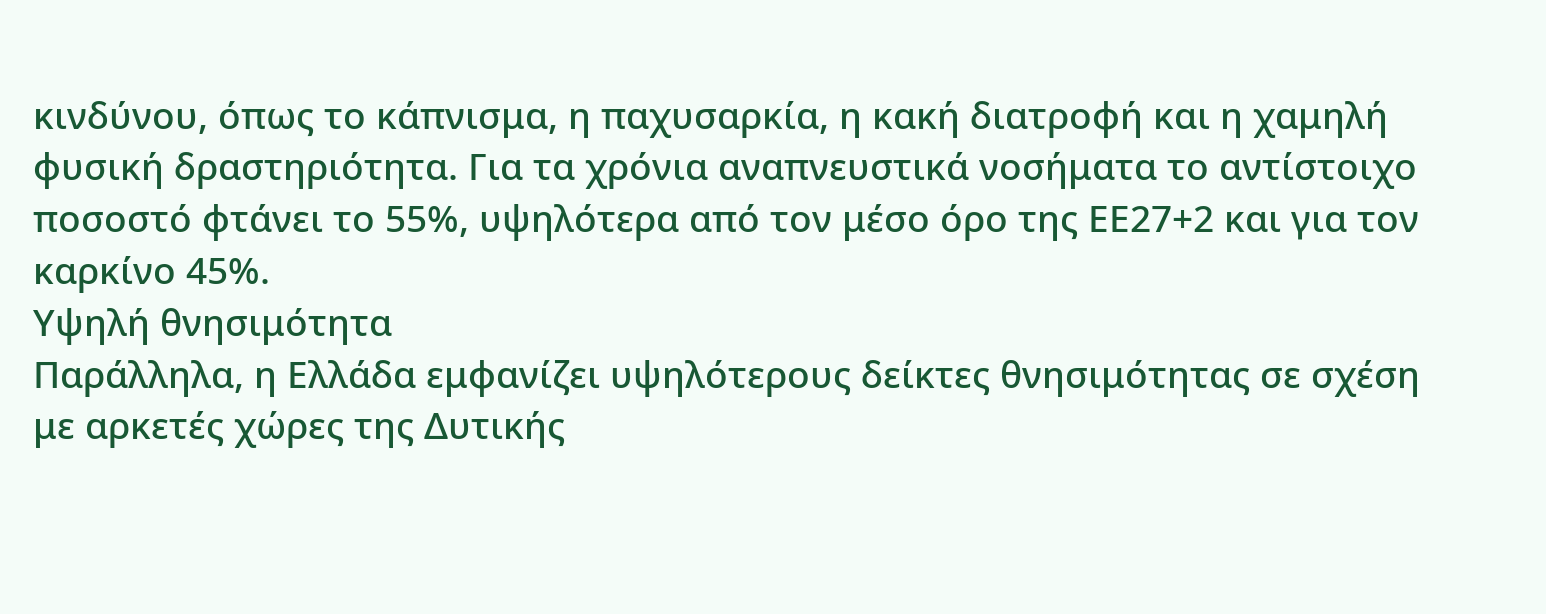κινδύνου, όπως το κάπνισμα, η παχυσαρκία, η κακή διατροφή και η χαμηλή φυσική δραστηριότητα. Για τα χρόνια αναπνευστικά νοσήματα το αντίστοιχο ποσοστό φτάνει το 55%, υψηλότερα από τον μέσο όρο της ΕΕ27+2 και για τον καρκίνο 45%.
Υψηλή θνησιμότητα
Παράλληλα, η Ελλάδα εμφανίζει υψηλότερους δείκτες θνησιμότητας σε σχέση με αρκετές χώρες της Δυτικής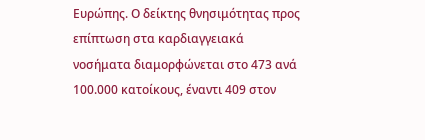Ευρώπης. Ο δείκτης θνησιμότητας προς επίπτωση στα καρδιαγγειακά νοσήματα διαμορφώνεται στο 473 ανά 100.000 κατοίκους, έναντι 409 στον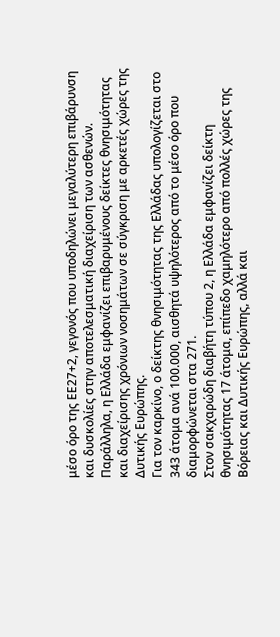μέσο όρο της ΕΕ27+2, γεγονός που υποδηλώνει μεγαλύτερη επιβάρυνση και δυσκολίες στην αποτελεσματική διαχείριση των ασθενών. Παράλληλα, η Ελλάδα εμφανίζει επιβαρυμένους δείκτες θνησιμότητας και διαχείρισης χρόνιων νοσημάτων σε σύγκριση με αρκετές χώρες της Δυτικής Ευρώπης.
Για τον καρκίνο, ο δείκτης θνησιμότητας της Ελλάδας υπολογίζεται στο 343 άτομα ανά 100.000, αισθητά υψηλότερος από το μέσο όρο που διαμορφώνεται στα 271.
Στον σακχαρώδη διαβήτη τύπου 2, η Ελλάδα εμφανίζει δείκτη θνησιμότητας 17 άτομα, επίπεδο χαμηλότερο από πολλές χώρες της Βόρειας και Δυτικής Ευρώπης, αλλά και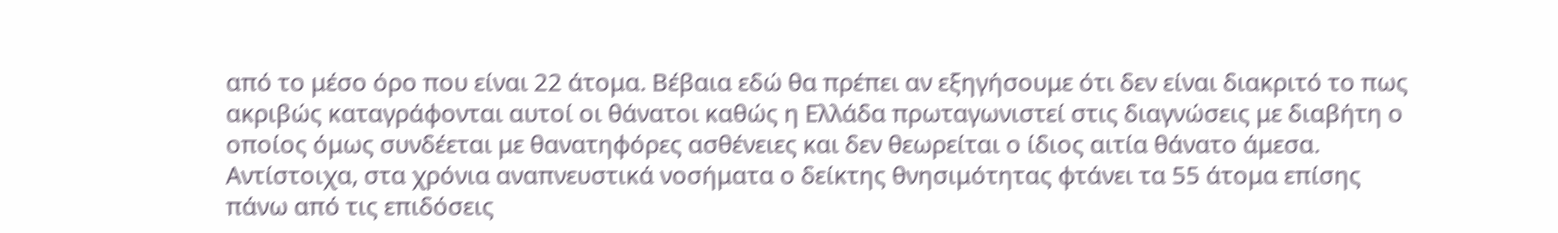από το μέσο όρο που είναι 22 άτομα. Βέβαια εδώ θα πρέπει αν εξηγήσουμε ότι δεν είναι διακριτό το πως ακριβώς καταγράφονται αυτοί οι θάνατοι καθώς η Ελλάδα πρωταγωνιστεί στις διαγνώσεις με διαβήτη ο οποίος όμως συνδέεται με θανατηφόρες ασθένειες και δεν θεωρείται ο ίδιος αιτία θάνατο άμεσα.
Αντίστοιχα, στα χρόνια αναπνευστικά νοσήματα ο δείκτης θνησιμότητας φτάνει τα 55 άτομα επίσης πάνω από τις επιδόσεις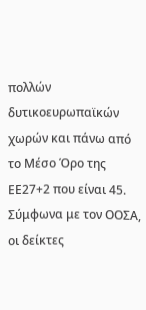πολλών δυτικοευρωπαϊκών χωρών και πάνω από το Μέσο Όρο της ΕΕ27+2 που είναι 45.
Σύμφωνα με τον ΟΟΣΑ, οι δείκτες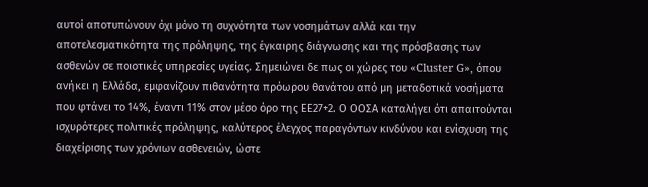αυτοί αποτυπώνουν όχι μόνο τη συχνότητα των νοσημάτων αλλά και την αποτελεσματικότητα της πρόληψης, της έγκαιρης διάγνωσης και της πρόσβασης των ασθενών σε ποιοτικές υπηρεσίες υγείας. Σημειώνει δε πως οι χώρες του «Cluster G», όπου ανήκει η Ελλάδα, εμφανίζουν πιθανότητα πρόωρου θανάτου από μη μεταδοτικά νοσήματα που φτάνει το 14%, έναντι 11% στον μέσο όρο της ΕΕ27+2. Ο ΟΟΣΑ καταλήγει ότι απαιτούνται ισχυρότερες πολιτικές πρόληψης, καλύτερος έλεγχος παραγόντων κινδύνου και ενίσχυση της διαχείρισης των χρόνιων ασθενειών, ώστε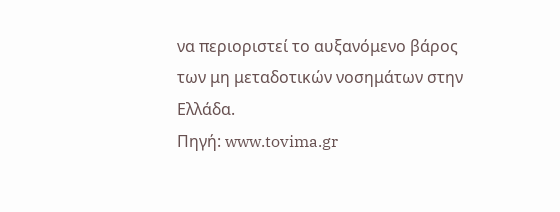να περιοριστεί το αυξανόμενο βάρος των μη μεταδοτικών νοσημάτων στην Ελλάδα.
Πηγή: www.tovima.gr